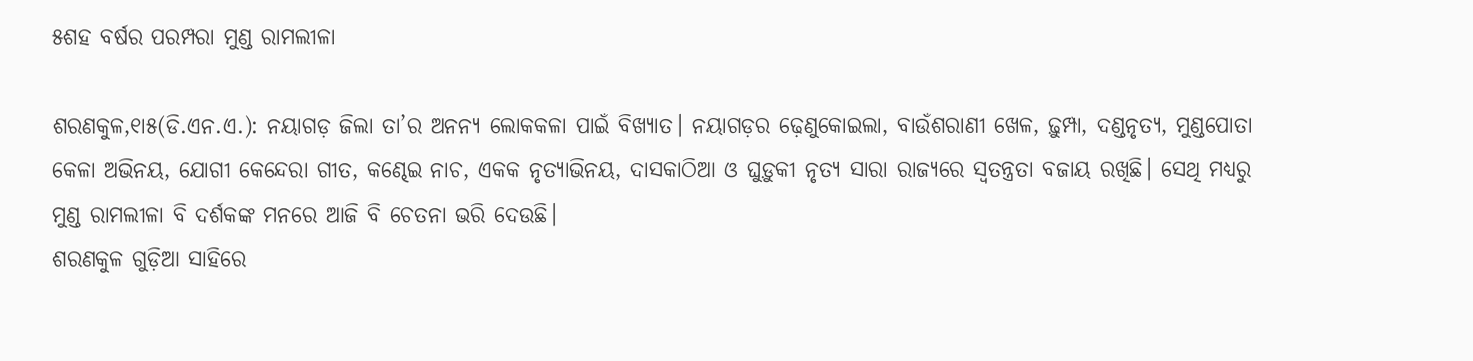୫ଶହ ବର୍ଷର ପରମ୍ପରା ମୁଣ୍ଡ ରାମଲୀଳା

ଶରଣକୁଳ,୧ା୫(ଡି.ଏନ.ଏ.): ନୟାଗଡ଼ ଜିଲା ତା’ର ଅନନ୍ୟ ଲୋକକଳା ପାଇଁ ବିଖ୍ୟାତ। ନୟାଗଡ଼ର ଢ଼େଣୁକୋଇଲା, ବାଉଁଶରାଣୀ ଖେଳ, ଢ଼ୁମ୍ପା, ଦଣ୍ଡନୃତ୍ୟ, ମୁଣ୍ଡପୋତା କେଳା ଅଭିନୟ, ଯୋଗୀ କେନ୍ଦେରା ଗୀତ, କଣ୍ଢେଇ ନାଚ, ଏକକ ନୃତ୍ୟାଭିନୟ, ଦାସକାଠିଆ ଓ ଘୁଡ଼ୁକୀ ନୃତ୍ୟ ସାରା ରାଜ୍ୟରେ ସ୍ବତନ୍ତ୍ରତା ବଜାୟ ରଖିଛି। ସେଥି ମଧ୍ୟରୁ ମୁଣ୍ଡ ରାମଲୀଳା ବି ଦର୍ଶକଙ୍କ ମନରେ ଆଜି ବି ଚେତନା ଭରି ଦେଉଛି।
ଶରଣକୁଳ ଗୁଡ଼ିଆ ସାହିରେ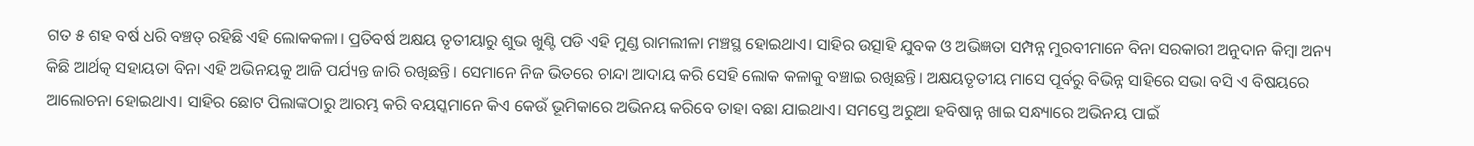ଗତ ୫ ଶହ ବର୍ଷ ଧରି ବଞ୍ଚତ୍ ରହିଛି ଏହି ଲୋକକଳା। ପ୍ରତିବର୍ଷ ଅକ୍ଷୟ ତୃତୀୟାରୁ ଶୁଭ ଖୁଣ୍ଟି ପଡି ଏହି ମୁଣ୍ଡ ରାମଲୀଳା ମଞ୍ଚସ୍ଥ ହୋଇଥାଏ। ସାହିର ଉତ୍ସାହି ଯୁବକ ଓ ଅଭିଜ୍ଞତା ସମ୍ପନ୍ନ ମୁରବୀମାନେ ବିନା ସରକାରୀ ଅନୁଦାନ କିମ୍ବା ଅନ୍ୟ କିଛି ଆର୍ଥତ୍କ ସହାୟତା ବିନା ଏହି ଅଭିନୟକୁ ଆଜି ପର୍ଯ୍ୟନ୍ତ ଜାରି ରଖିଛନ୍ତି। ସେମାନେ ନିଜ ଭିତରେ ଚାନ୍ଦା ଆଦାୟ କରି ସେହି ଲୋକ କଳାକୁ ବଞ୍ଚାଇ ରଖିଛନ୍ତି। ଅକ୍ଷୟତୃତୀୟ ମାସେ ପୂର୍ବରୁ ବିଭିନ୍ନ ସାହିରେ ସଭା ବସି ଏ ବିଷୟରେ ଆଲୋଚନା ହୋଇଥାଏ। ସାହିର ଛୋଟ ପିଲାଙ୍କଠାରୁ ଆରମ୍ଭ କରି ବୟସ୍କମାନେ କିଏ କେଉଁ ଭୂମିକାରେ ଅଭିନୟ କରିବେ ତାହା ବଛା ଯାଇଥାଏ। ସମସ୍ତେ ଅରୁଆ ହବିଷାନ୍ନ ଖାଇ ସନ୍ଧ୍ୟାରେ ଅଭିନୟ ପାଇଁ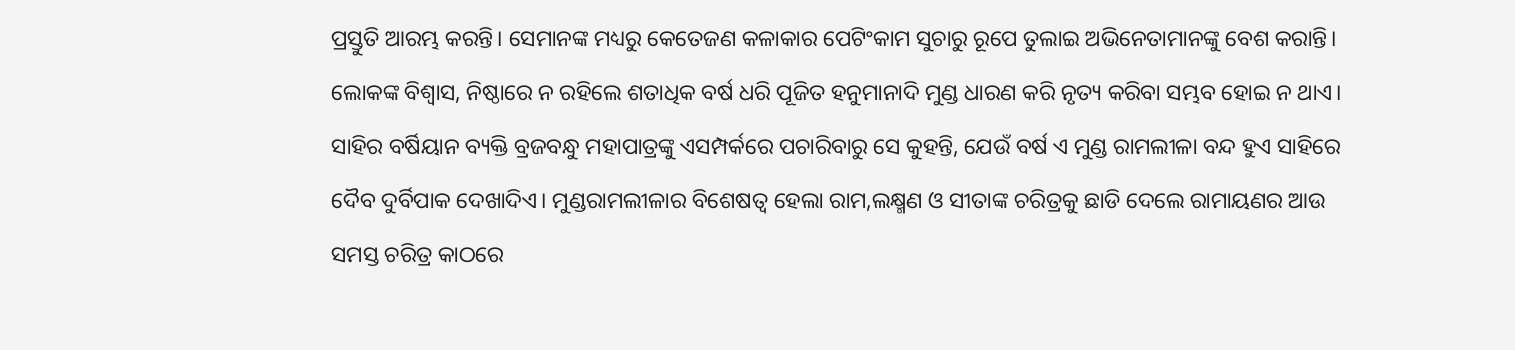ପ୍ରସ୍ତୁତି ଆରମ୍ଭ କରନ୍ତି। ସେମାନଙ୍କ ମଧ୍ୟରୁ କେତେଜଣ କଳାକାର ପେଟିଂକାମ ସୁଚାରୁ ରୂପେ ତୁଲାଇ ଅଭିନେତାମାନଙ୍କୁ ବେଶ କରାନ୍ତି। ଲୋକଙ୍କ ବିଶ୍ୱାସ, ନିଷ୍ଠାରେ ନ ରହିଲେ ଶତାଧିକ ବର୍ଷ ଧରି ପୂଜିତ ହନୁମାନାଦି ମୁଣ୍ଡ ଧାରଣ କରି ନୃତ୍ୟ କରିବା ସମ୍ଭବ ହୋଇ ନ ଥାଏ। ସାହିର ବର୍ଷିୟାନ ବ୍ୟକ୍ତି ବ୍ରଜବନ୍ଧୁ ମହାପାତ୍ରଙ୍କୁ ଏସମ୍ପର୍କରେ ପଚାରିବାରୁ ସେ କୁହନ୍ତି, ଯେଉଁ ବର୍ଷ ଏ ମୁଣ୍ଡ ରାମଲୀଳା ବନ୍ଦ ହୁଏ ସାହିରେ ଦୈବ ଦୁର୍ବିପାକ ଦେଖାଦିଏ। ମୁଣ୍ଡରାମଲୀଳାର ବିଶେଷତ୍ୱ ହେଲା ରାମ,ଲକ୍ଷ୍ମଣ ଓ ସୀତାଙ୍କ ଚରିତ୍ରକୁ ଛାଡି ଦେଲେ ରାମାୟଣର ଆଉ ସମସ୍ତ ଚରିତ୍ର କାଠରେ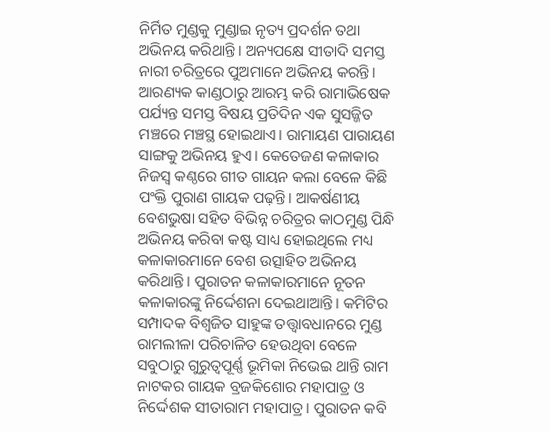ନିର୍ମିତ ମୁଣ୍ଡକୁ ମୁଣ୍ଡାଇ ନୃତ୍ୟ ପ୍ରଦର୍ଶନ ତଥା ଅଭିନୟ କରିଥାନ୍ତି। ଅନ୍ୟପକ୍ଷେ ସୀତାଦି ସମସ୍ତ ନାରୀ ଚରିତ୍ରରେ ପୁଅମାନେ ଅଭିନୟ କରନ୍ତି। ଆରଣ୍ୟକ କାଣ୍ଡଠାରୁ ଆରମ୍ଭ କରି ରାମାଭିଷେକ ପର୍ଯ୍ୟନ୍ତ ସମସ୍ତ ବିଷୟ ପ୍ରତିଦିନ ଏକ ସୁସଜ୍ଜିତ ମଞ୍ଚରେ ମଞ୍ଚସ୍ଥ ହୋଇଥାଏ। ରାମାୟଣ ପାରାୟଣ ସାଙ୍ଗକୁ ଅଭିନୟ ହୁଏ। କେତେଜଣ କଳାକାର ନିଜସ୍ବ କଣ୍ଠରେ ଗୀତ ଗାୟନ କଲା ବେଳେ କିଛି ପଂକ୍ତି ପୁରାଣ ଗାୟକ ପଢ଼ନ୍ତି। ଆକର୍ଷଣୀୟ ବେଶଭୁଷା ସହିତ ବିଭିନ୍ନ ଚରିତ୍ରର କାଠମୁଣ୍ଡ ପିନ୍ଧି ଅଭିନୟ କରିବା କଷ୍ଟ ସାଧ୍ୟ ହୋଇଥିଲେ ମଧ୍ୟ କଳାକାରମାନେ ବେଶ ଉତ୍ସାହିତ ଅଭିନୟ କରିଥାନ୍ତି। ପୁରାତନ କଳାକାରମାନେ ନୂତନ କଳାକାରଙ୍କୁ ନିର୍ଦ୍ଦେଶନା ଦେଇଥାଆନ୍ତି। କମିଟିର ସମ୍ପାଦକ ବିଶ୍ୱଜିତ ସାହୁଙ୍କ ତତ୍ତ୍ୱାବଧାନରେ ମୁଣ୍ଡ ରାମଲୀଳା ପରିଚାଳିତ ହେଉଥିବା ବେଳେ ସବୁଠାରୁ ଗୁରୁତ୍ୱପୂର୍ଣ୍ଣ ଭୂମିକା ନିଭେଇ ଥାନ୍ତି ରାମ ନାଟକର ଗାୟକ ବ୍ରଜକିଶୋର ମହାପାତ୍ର ଓ ନିର୍ଦ୍ଦେଶକ ସୀତାରାମ ମହାପାତ୍ର। ପୁରାତନ କବି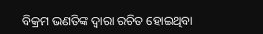ବିକ୍ରମ ଭଣତିଙ୍କ ଦ୍ୱାରା ରଚିତ ହୋଇଥିବା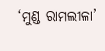‘ମୁଣ୍ଡ ରାମଲୀଳା’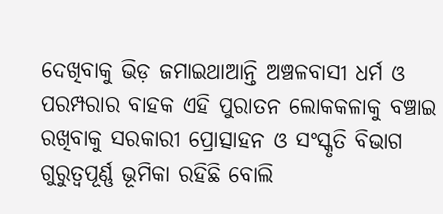ଦେଖିବାକୁ ଭିଡ଼ ଜମାଇଥାଆନ୍ତି ଅଞ୍ଚଳବାସୀ ଧର୍ମ ଓ ପରମ୍ପରାର ବାହକ ଏହି ପୁରାତନ ଲୋକକଳାକୁ ବଞ୍ଚାଇ ରଖିବାକୁ ସରକାରୀ ପ୍ରୋତ୍ସାହନ ଓ ସଂସ୍କୃତି ବିଭାଗ ଗୁରୁତ୍ୱପୂର୍ଣ୍ଣ ଭୂମିକା ରହିଛି ବୋଲି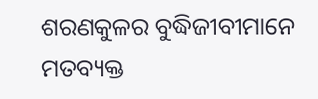ଶରଣକୁଳର ବୁଦ୍ଧିଜୀବୀମାନେ ମତବ୍ୟକ୍ତ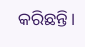କରିଛନ୍ତି।